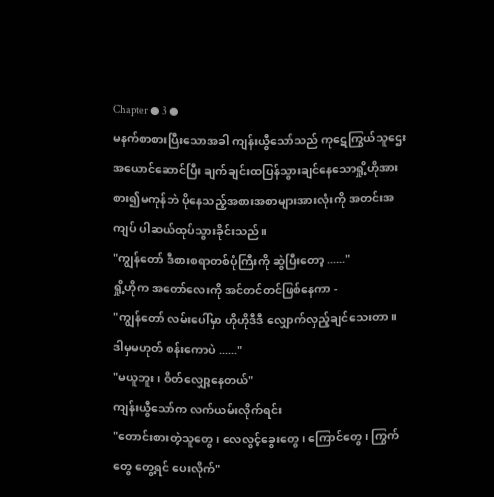Chapter ● 3 ●
မနက်စာစားပြီးသောအခါ ကျန်းယွီသော်သည် ကုဋေကြွယ်သူဌေးအယောင်ဆောင်ပြီး ချက်ချင်းထပြန်သွားချင်နေသောရှို့ဟိုအား စား၍မကုန်ဘဲ ပိုနေသည့်အစားအစာများအားလုံးကို အတင်းအကျပ် ပါဆယ်ထုပ်သွားခိုင်းသည်။
"ကျွန်တော် ဒီစားစရာတစ်ပုံကြီးကို ဆွဲပြီးတော့ ......"
ရှို့ဟိုက အတော်လေးကို အင်တင်တင်ဖြစ်နေကာ -
"ကျွန်တော် လမ်းပေါ်မှာ ဟိုဟိုဒီဒီ လျှောက်လှည့်ချင်သေးတာ။ ဒါမှမဟုတ် စန်းကောပဲ ......"
"မယူဘူး၊ ဝိတ်လျှော့နေတယ်"
ကျန်းယွီသော်က လက်ယမ်းလိုက်ရင်း
"တောင်းစားတဲ့သူတွေ၊ လေလွင့်ခွေးတွေ၊ ကြောင်တွေ၊ ကြွက်တွေ တွေ့ရင် ပေးလိုက်"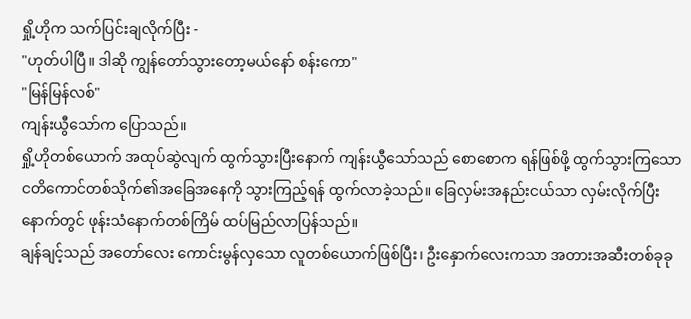ရှို့ဟိုက သက်ပြင်းချလိုက်ပြီး -
"ဟုတ်ပါပြီ။ ဒါဆို ကျွန်တော်သွားတော့မယ်နော် စန်းကော"
"မြန်မြန်လစ်"
ကျန်းယွီသော်က ပြောသည်။
ရှို့ဟိုတစ်ယောက် အထုပ်ဆွဲလျက် ထွက်သွားပြီးနောက် ကျန်းယွီသော်သည် စောစောက ရန်ဖြစ်ဖို့ ထွက်သွားကြသော ငတိကောင်တစ်သိုက်၏အခြေအနေကို သွားကြည့်ရန် ထွက်လာခဲ့သည်။ ခြေလှမ်းအနည်းငယ်သာ လှမ်းလိုက်ပြီးနောက်တွင် ဖုန်းသံနောက်တစ်ကြိမ် ထပ်မြည်လာပြန်သည်။
ချန်ချင့်သည် အတော်လေး ကောင်းမွန်လှသော လူတစ်ယောက်ဖြစ်ပြီး၊ ဦးနှောက်လေးကသာ အတားအဆီးတစ်ခုခု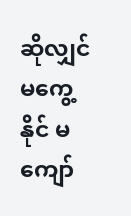ဆိုလျှင် မကွေ့နိုင် မကျော်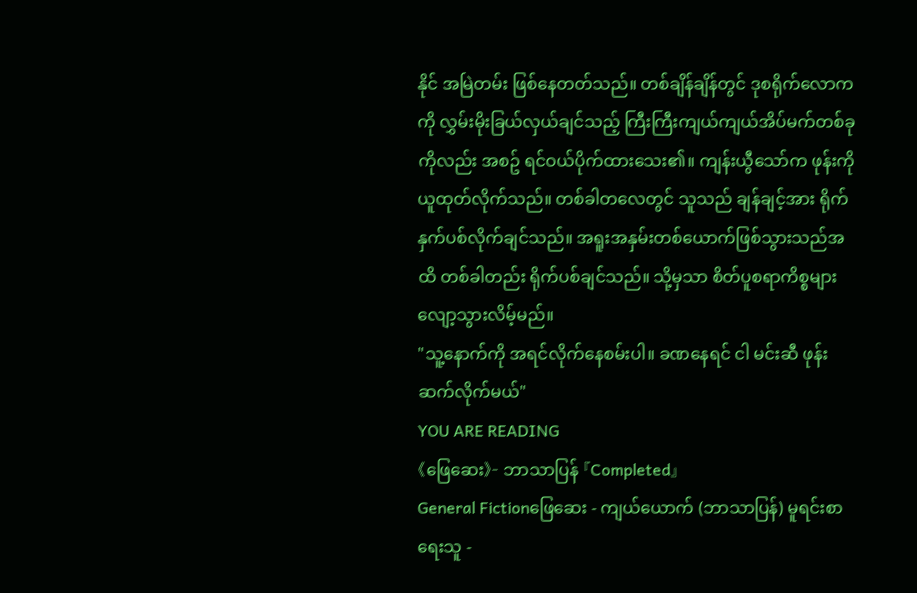နိုင် အမြဲတမ်း ဖြစ်နေတတ်သည်။ တစ်ချိန်ချိန်တွင် ဒုစရိုက်လောကကို လွှမ်းမိုးခြယ်လှယ်ချင်သည့် ကြီးကြီးကျယ်ကျယ်အိပ်မက်တစ်ခုကိုလည်း အစဥ် ရင်ဝယ်ပိုက်ထားသေး၏။ ကျန်းယွီသော်က ဖုန်းကို ယူထုတ်လိုက်သည်။ တစ်ခါတလေတွင် သူသည် ချန်ချင့်အား ရိုက်နှက်ပစ်လိုက်ချင်သည်။ အရူးအနှမ်းတစ်ယောက်ဖြစ်သွားသည်အထိ တစ်ခါတည်း ရိုက်ပစ်ချင်သည်။ သို့မှသာ စိတ်ပူစရာကိစ္စများ လျော့သွားလိမ့်မည်။
"သူ့နောက်ကို အရင်လိုက်နေစမ်းပါ။ ခဏနေရင် ငါ မင်းဆီ ဖုန်းဆက်လိုက်မယ်"
YOU ARE READING
《ဖြေဆေး》- ဘာသာပြန် 『Completed』
General Fictionဖြေဆေး - ကျယ်ယောက် (ဘာသာပြန်) မူရင်းစာရေးသူ -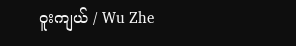ဝူးကျယ် / Wu Zhe